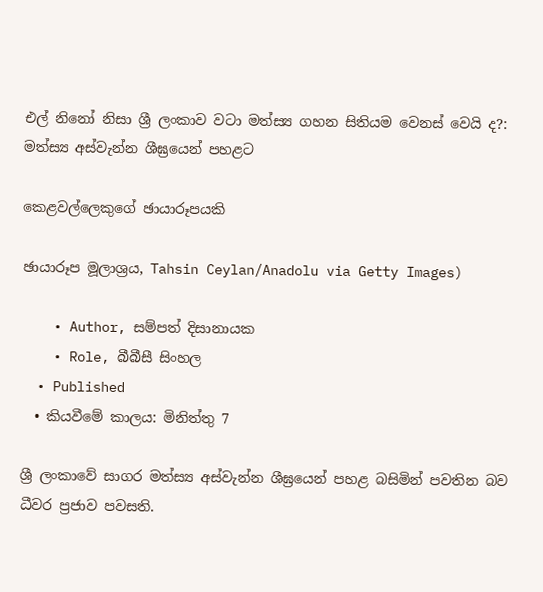එල් නිනෝ නිසා ශ්‍රී ලංකාව වටා මත්ස්‍ය ගහන සිතියම වෙනස් වෙයි ද?: මත්ස්‍ය අස්වැන්න ශීඝ්‍රයෙන් පහළට

කෙළවල්ලෙකුගේ ඡායාරූපයකි

ඡායාරූප මූලාශ්‍රය, Tahsin Ceylan/Anadolu via Getty Images)

    • Author, සම්පත් දිසානායක
    • Role, බීබීසී සිංහල
  • Published
  • කියවීමේ කාලය: මිනිත්තු 7

ශ්‍රී ලංකාවේ සාගර මත්ස්‍ය අස්වැන්න ශීඝ්‍රයෙන් පහළ බසිමින් පවතින බව ධීවර ප්‍රජාව පවසති.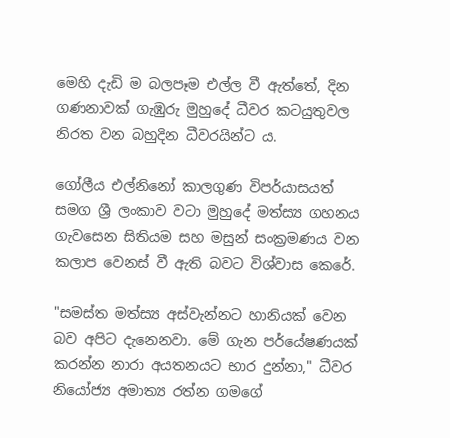මෙහි දැඩි ම බලපෑම එල්ල වී ඇත්තේ, දින ගණනාවක් ගැඹුරු මුහුදේ ධීවර කටයුතුවල නිරත වන බහුදින ධීවරයින්ට ය.

ගෝලීය එල්නිනෝ කාලගුණ විපර්යාසයත් සමග ශ්‍රී ලංකාව වටා මුහුදේ මත්ස්‍ය ගහනය ගැවසෙන සිතියම සහ මසුන් සංක්‍රමණය වන කලාප වෙනස් වී ඇති බවට විශ්වාස කෙරේ.

"සමස්ත මත්ස්‍ය අස්වැන්නට හානියක් වෙන බව අපිට දැනෙනවා. මේ ගැන පර්යේෂණයක් කරන්න නාරා අයතනයට භාර දුන්නා," ධීවර නියෝජ්‍ය අමාත්‍ය රත්න ගමගේ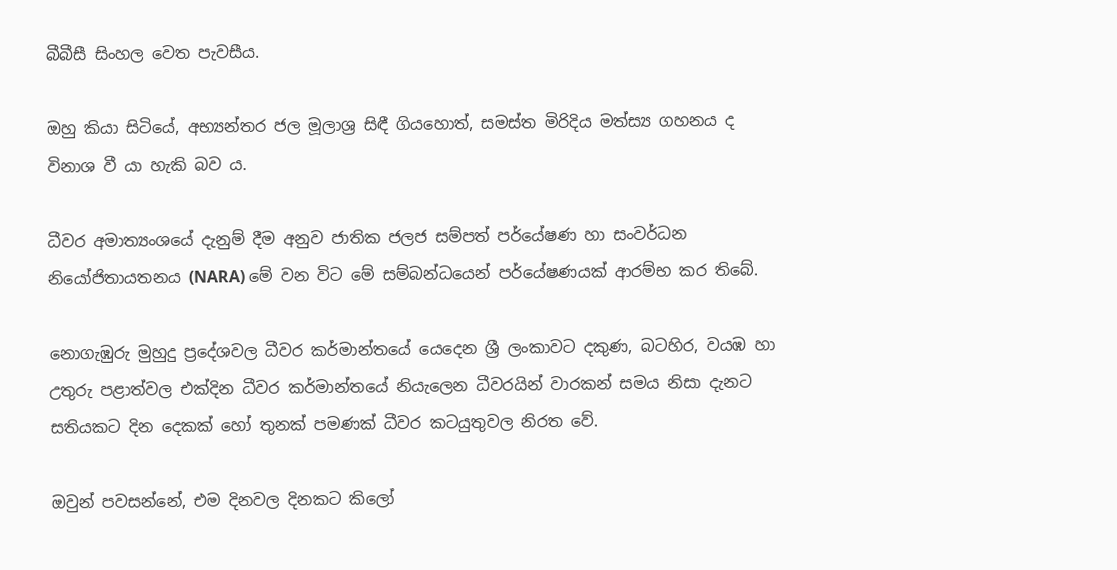බීබීසී සිංහල වෙත පැවසීය.

ඔහු කියා සිටියේ, අභ්‍යන්තර ජල මූලාශ්‍ර සිඳී ගියහොත්, සමස්ත මිරිදිය මත්ස්‍ය ගහනය ද විනාශ වී යා හැකි බව ය.

ධීවර අමාත්‍යංශයේ දැනුම් දීම අනුව ජාතික ජලජ සම්පත් පර්යේෂණ හා සංවර්ධන නියෝජිතායතනය (NARA) මේ වන විට මේ සම්බන්ධයෙන් පර්යේෂණයක් ආරම්භ කර තිබේ.

නොගැඹුරු මුහුදු ප්‍රදේශවල ධීවර කර්මාන්තයේ යෙදෙන ශ්‍රී ලංකාවට දකුණ, බටහිර, වයඹ හා උතුරු පළාත්වල එක්දින ධීවර කර්මාන්තයේ නියැලෙන ධීවරයින් වාරකන් සමය නිසා දැනට සතියකට දින දෙකක් හෝ තුනක් පමණක් ධීවර කටයුතුවල නිරත වේ.

ඔවුන් පවසන්නේ, එම දිනවල දිනකට කිලෝ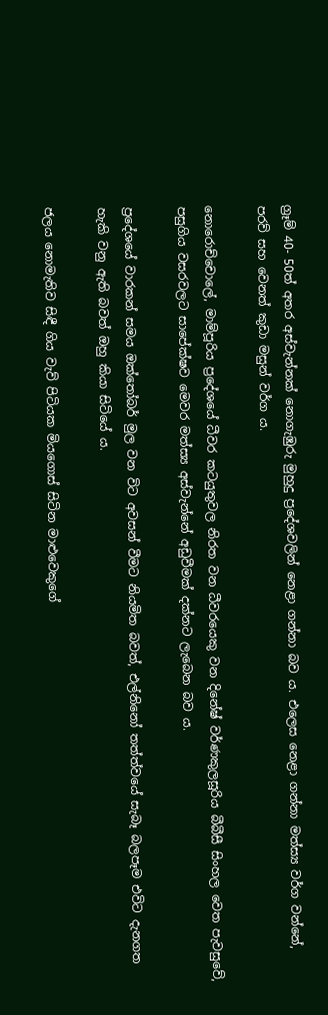ග්‍රෑම් 40- 50ත් අතර අස්වැන්නක් නොගැඹුරු මුහුදු ප්‍රදේශවලින් නෙළා ගන්නා බව ය. එලෙස නෙළා ගන්නා මත්ස්‍ය වර්ග වන්නේ, පරව් සහ වෙනත් කුඩා මසුන් වර්ග ය.

නොරොච්චොලේ, මාම්පූරිය ප්‍රදේශයේ ධීවර කටයුතුවල නිරත වන ධීවරයෙකු වන දිනේෂ් වර්ණකුලසූරිය බීබීසී සිංහල වෙත පැවසුවේ, පසුගිය වසරවලට සාපේක්ෂව මෙවර මත්ස්‍ය අස්වැන්නේ අඩුවීමක් දක්නට ලැබෙන බව ය.

ප්‍රදේශයේ වාරකන් සමය ඔක්තෝබර් මුල වන විට අවසන් වීමට නියමිත බවත්, එල්නිනෝ තත්ත්වයේ සැබෑ බලපෑම එවිට දැනගත හැකි වනු ඇති බවත් ඔහු කියා සිටියේ ය.

ජලය නොමැතිව සිඳී ගිය වැව් පිටියක මියගොස් සිටින මාළුවෙකුගේ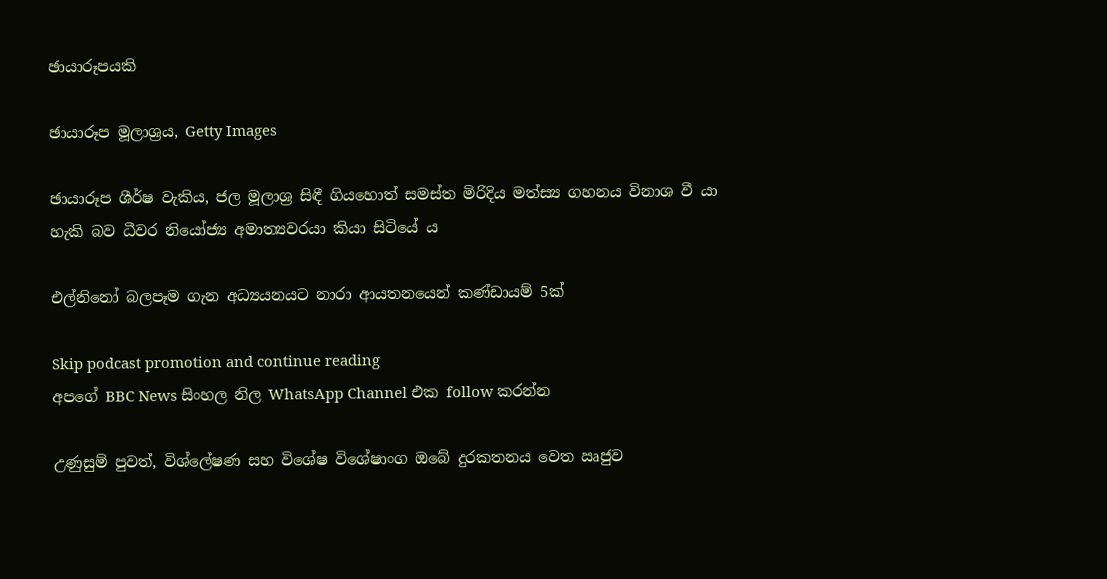ඡායාරූපයකි

ඡායාරූප මූලාශ්‍රය, Getty Images

ඡායාරූප ශීර්ෂ වැකිය, ජල මූලාශ්‍ර සිඳී ගියහොත් සමස්ත මිරිදිය මත්ස්‍ය ගහනය විනාශ වී යා හැකි බව ධීවර නියෝජ්‍ය අමාත්‍යවරයා කියා සිටියේ ය

එල්නිනෝ බලපෑම ගැන අධ්‍යයනයට නාරා ආයතනයෙන් කණ්ඩායම් 5ක්

Skip podcast promotion and continue reading
අපගේ BBC News සිංහල නිල WhatsApp Channel එක follow කරන්න

උණුසුම් පුවත්, විශ්ලේෂණ සහ විශේෂ විශේෂාංග ඔබේ දුරකතනය වෙත ඍජුව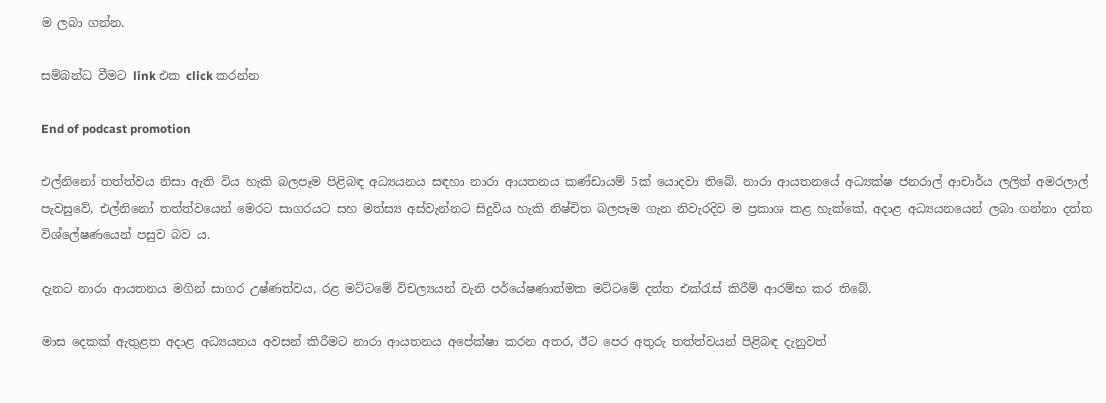ම ලබා ගන්න.

සම්බන්ධ වීමට link එක click කරන්න

End of podcast promotion

එල්නිනෝ තත්ත්වය නිසා ඇති විය හැකි බලපෑම පිළිබඳ අධ්‍යයනය සඳහා නාරා ආයතනය කණ්ඩායම් 5ක් යොදවා තිබේ. නාරා ආයතනයේ අධ්‍යක්ෂ ජනරාල් ආචාර්ය ලලිත් අමරලාල් පැවසුවේ, එල්නිනෝ තත්ත්වයෙන් මෙරට සාගරයට සහ මත්ස්‍ය අස්වැන්නට සිදුවිය හැකි නිෂ්චිත බලපෑම ගැන නිවැරදිව ම ප්‍රකාශ කළ හැක්කේ, අදාළ අධ්‍යයනයෙන් ලබා ගන්නා දත්ත විශ්ලේෂණයෙන් පසුව බව ය.

දැනට නාරා ආයතනය මගින් සාගර උෂ්ණත්වය, රළ මට්ටමේ විචල්‍යයන් වැනි පර්යේෂණාත්මක මට්ටමේ දත්ත එක්රැස් කිරීම් ආරම්භ කර තිබේ.

මාස දෙකක් ඇතුළත අදාළ අධ්‍යයනය අවසන් කිරීමට නාරා ආයතනය අපේක්ෂා කරන අතර, ඊට පෙර අතුරු තත්ත්වයන් පිළිබඳ දැනුවත්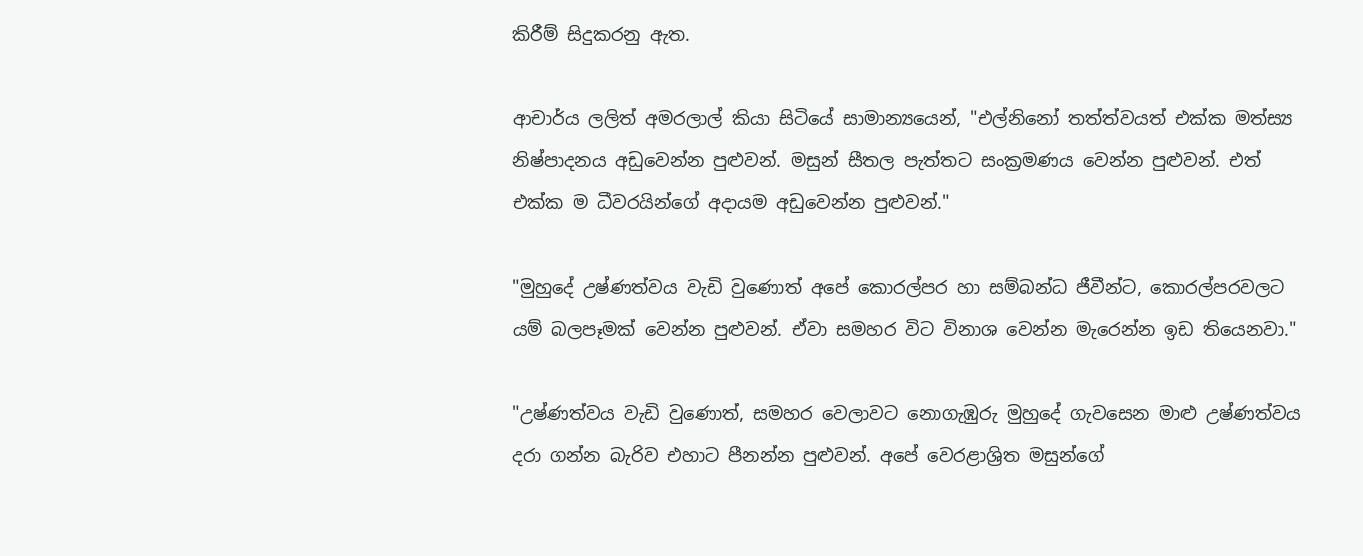කිරීම් සිදුකරනු ඇත.

ආචාර්ය ලලිත් අමරලාල් කියා සිටියේ සාමාන්‍යයෙන්, "එල්නිනෝ තත්ත්වයත් එක්ක මත්ස්‍ය නිෂ්පාදනය අඩුවෙන්න පුළුවන්. මසුන් සීතල පැත්තට සංක්‍රමණය වෙන්න පුළුවන්. එත් එක්ක ම ධීවරයින්ගේ අදායම අඩුවෙන්න පුළුවන්."

"මුහුදේ උෂ්ණත්වය වැඩි වුණොත් අපේ කොරල්පර හා සම්බන්ධ ජීවීන්ට, කොරල්පරවලට යම් බලපෑමක් වෙන්න පුළුවන්. ඒවා සමහර විට විනාශ වෙන්න මැරෙන්න ඉඩ තියෙනවා."

"උෂ්ණත්වය වැඩි වුණොත්, සමහර වෙලාවට නොගැඹුරු මුහුදේ ගැවසෙන මාළු උෂ්ණත්වය දරා ගන්න බැරිව එහාට පීනන්න පුළුවන්. අපේ වෙරළාශ්‍රිත මසුන්ගේ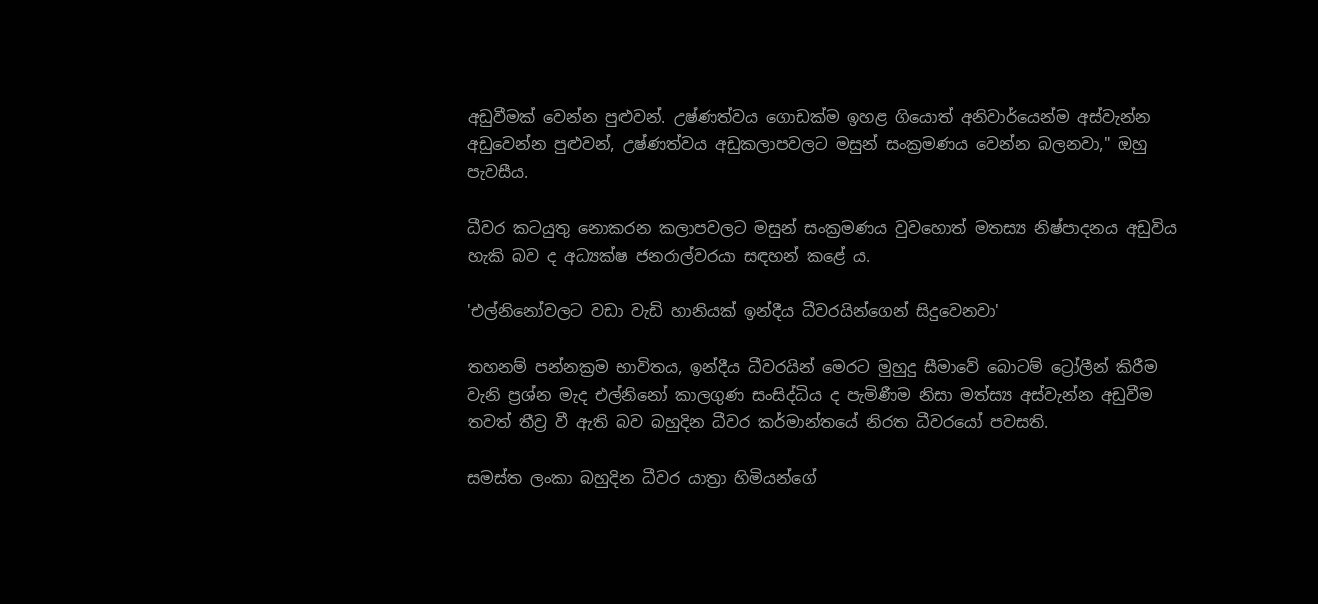අඩුවීමක් වෙන්න පුළුවන්. උෂ්ණත්වය ගොඩක්ම ඉහළ ගියොත් අනිවාර්යෙන්ම අස්වැන්න අඩුවෙන්න පුළුවන්, උෂ්ණත්වය අඩුකලාපවලට මසුන් සංක්‍රමණය වෙන්න බලනවා," ඔහු පැවසීය.

ධීවර කටයුතු නොකරන කලාපවලට මසුන් සංක්‍රමණය වුවහොත් මතස්‍ය නිෂ්පාදනය අඩුවිය හැකි බව ද අධ්‍යක්ෂ ජනරාල්වරයා සඳහන් කළේ ය.

'එල්නිනෝවලට වඩා වැඩි හානියක් ඉන්දීය ධීවරයින්ගෙන් සිදුවෙනවා'

තහනම් පන්නක්‍රම භාවිතය, ඉන්දීය ධීවරයින් මෙරට මුහුදු සීමාවේ බොටම් ට්‍රෝලීන් කිරීම වැනි ප්‍රශ්න මැද එල්නිනෝ කාලගුණ සංසිද්ධිය ද පැමිණීම නිසා මත්ස්‍ය අස්වැන්න අඩුවීම තවත් තීව්‍ර වී ඇති බව බහුදින ධීවර කර්මාන්තයේ නිරත ධීවරයෝ පවසති.

සමස්ත ලංකා බහුදින ධීවර යාත්‍රා හිමියන්ගේ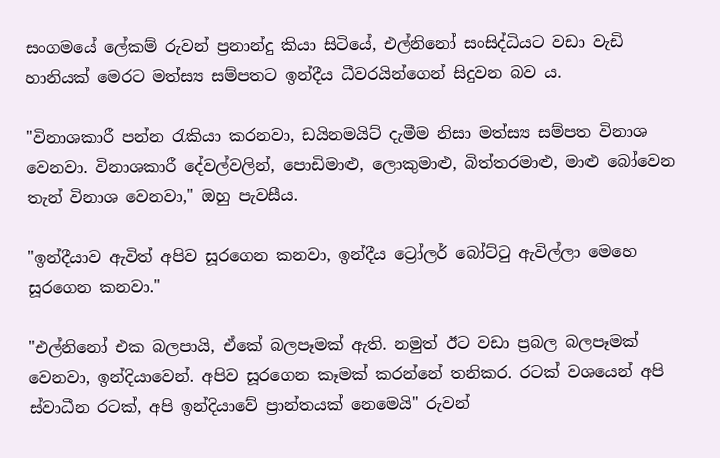සංගමයේ ලේකම් රුවන් ප්‍රනාන්දු කියා සිටියේ, එල්නිනෝ සංසිද්ධියට වඩා වැඩි හානියක් මෙරට මත්ස්‍ය සම්පතට ඉන්දීය ධීවරයින්ගෙන් සිදුවන බව ය.

"විනාශකාරී පන්න රැකියා කරනවා, ඩයිනමයිට් දැමීම නිසා මත්ස්‍ය සම්පත විනාශ වෙනවා. විනාශකාරී දේවල්වලින්, පොඩිමාළු, ලොකුමාළු, බිත්තරමාළු, මාළු බෝවෙන තැන් විනාශ වෙනවා," ඔහු පැවසීය.

"ඉන්දීයාව ඇවිත් අපිව සූරගෙන කනවා, ඉන්දීය ට්‍රෝලර් බෝට්ටු ඇවිල්ලා මෙහෙ සූරගෙන කනවා."

"එල්නිනෝ එක බලපායි, ඒකේ බලපෑමක් ඇති. නමුත් ඊට වඩා ප්‍රබල බලපෑමක් වෙනවා, ඉන්දියාවෙන්. අපිව සූරගෙන කෑමක් කරන්නේ තනිකර. රටක් වශයෙන් අපි ස්වාධීන රටක්, අපි ඉන්දියාවේ ප්‍රාන්තයක් නෙමෙයි" රුවන්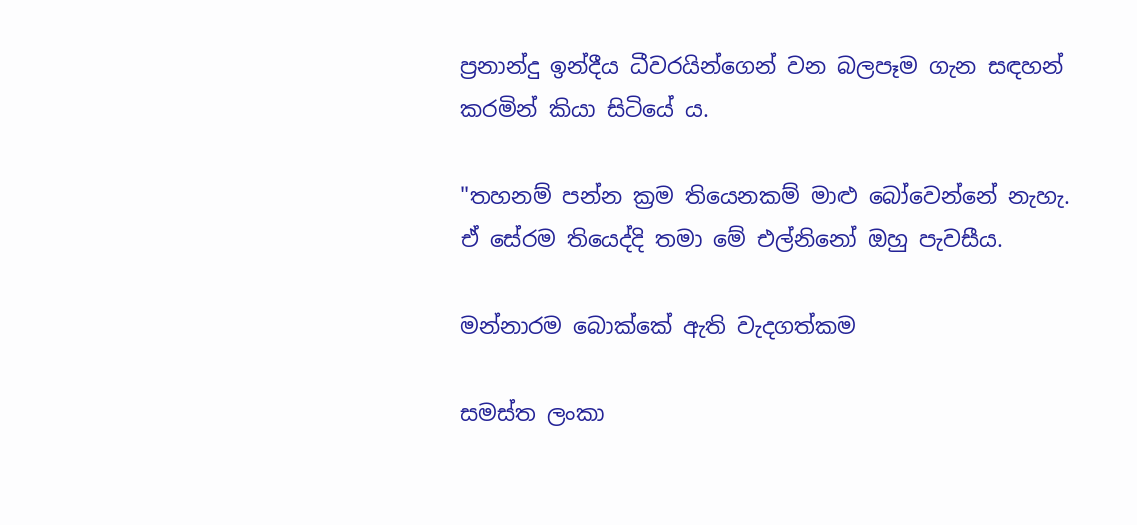ප්‍රනාන්දු ඉන්දීය ධීවරයින්ගෙන් වන බලපෑම ගැන සඳහන් කරමින් කියා සිටියේ ය.

"තහනම් පන්න ක්‍රම තියෙනකම් මාළු බෝවෙන්නේ නැහැ. ඒ සේරම තියෙද්දි තමා මේ එල්නිනෝ ඔහු පැවසීය.

මන්නාරම බොක්කේ ඇති වැදගත්කම

සමස්ත ලංකා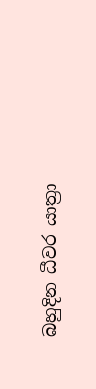බහුදින ධීවර යාත්‍රා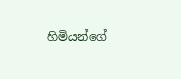හිමියන්ගේ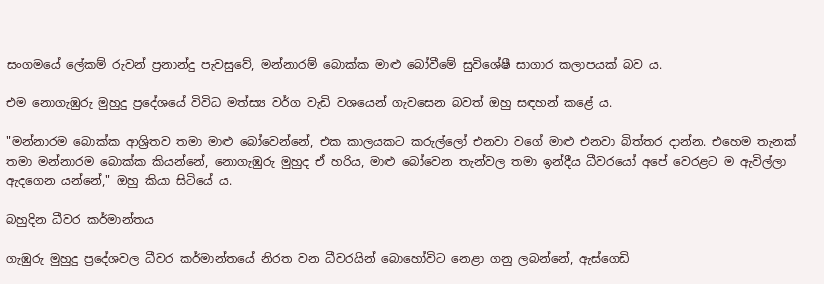සංගමයේ ලේකම් රුවන් ප්‍රනාන්දු පැවසුවේ, මන්නාරම් බොක්ක මාළු බෝවීමේ සුවිශේෂී සාගාර කලාපයක් බව ය.

එම නොගැඹුරු මුහුදු ප්‍රදේශයේ විවිධ මත්ස්‍ය වර්ග වැඩි වශයෙන් ගැවසෙන බවත් ඔහු සඳහන් කළේ ය.

"මන්නාරම බොක්ක ආශ්‍රිතව තමා මාළු බෝවෙන්නේ, එක කාලයකට කරුල්ලෝ එනවා වගේ මාළු එනවා බිත්තර දාන්න. එහෙම තැනක් තමා මන්නාරම බොක්ක කියන්නේ, නොගැඹුරු මුහුද ඒ හරිය, මාළු බෝවෙන තැන්වල තමා ඉන්දීය ධීවරයෝ අපේ වෙරළට ම ඇවිල්ලා ඇදගෙන යන්නේ," ඔහු කියා සිටියේ ය.

බහුදින ධීවර කර්මාන්තය

ගැඹුරු මුහුදු ප්‍රදේශවල ධීවර කර්මාන්තයේ නිරත වන ධීවරයින් බොහෝවිට නෙළා ගනු ලබන්නේ, ඇස්ගෙඩි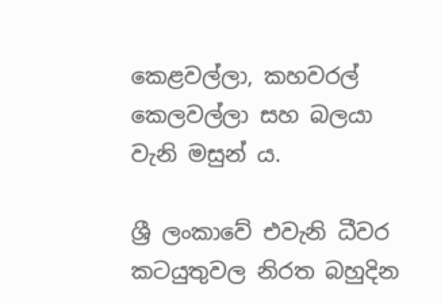කෙළවල්ලා, කහවරල් කෙලවල්ලා සහ බලයා වැනි මසුන් ය.

ශ්‍රී ලංකාවේ එවැනි ධීවර කටයුතුවල නිරත බහුදින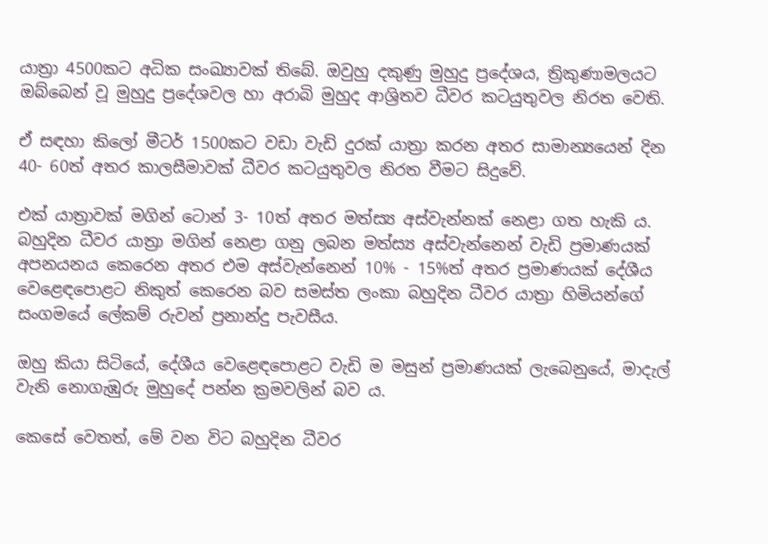යාත්‍රා 4500කට අධික සංඛ්‍යාවක් තිබේ. ඔවුහු දකුණු මුහුදු ප්‍රදේශය, ත්‍රිකුණාමලයට ඔබ්බෙන් වූ මුහුදු ප්‍රදේශවල හා අරාබි මුහුද ආශ්‍රිතව ධීවර කටයුතුවල නිරත වෙති.

ඒ සඳහා කිලෝ මීටර් 1500කට වඩා වැඩි දුරක් යාත්‍රා කරන අතර සාමාන්‍යයෙන් දින 40- 60ත් අතර කාලසීමාවක් ධීවර කටයුතුවල නිරත වීමට සිදුවේ.

එක් යාත්‍රාවක් මගින් ටොන් 3- 10ත් අතර මත්ස්‍ය අස්වැන්නක් නෙළා ගත හැකි ය. බහුදින ධීවර යාත්‍රා මගින් නෙළා ගනු ලබන මත්ස්‍ය අස්වැන්නෙන් වැඩි ප්‍රමාණයක් අපනයනය කෙරෙන අතර එම අස්වැන්නෙන් 10% - 15%ත් අතර ප්‍රමාණයක් දේශීය වෙළෙඳපොළට නිකුත් කෙරෙන බව සමස්ත ලංකා බහුදින ධීවර යාත්‍රා හිමියන්ගේ සංගමයේ ලේකම් රුවන් ප්‍රනාන්දු පැවසීය.

ඔහු කියා සිටියේ, දේශීය වෙළෙඳපොළට වැඩි ම මසුන් ප්‍රමාණයක් ලැබෙනුයේ, මාදැල් වැනි නොගැඹුරු මුහුදේ පන්න ක්‍රමවලින් බව ය.

කෙසේ වෙතත්, මේ වන විට බහුදින ධීවර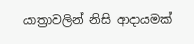යාත්‍රාවලින් නිසි ආදායමක්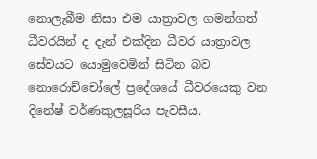නොලැබීම නිසා එම යාත්‍රාවල ගමන්ගත් ධීවරයින් ද දැන් එක්දින ධීවර යාත්‍රාවල සේවයට යොමුවෙමින් සිටින බව නොරොච්චෝලේ ප්‍රදේශයේ ධීවරයෙකු වන දිනේෂ් වර්ණකුලසූරිය පැවසීය.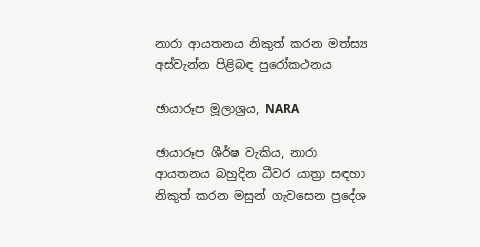නාරා ආයතනය නිකුත් කරන මත්ස්‍ය අස්වැන්න පිළිබඳ පුරෝකථනය

ඡායාරූප මූලාශ්‍රය, NARA

ඡායාරූප ශීර්ෂ වැකිය, නාරා ආයතනය බහුදින ධීවර යාත්‍රා සඳහා නිකුත් කරන මසුන් ගැවසෙන ප්‍රදේශ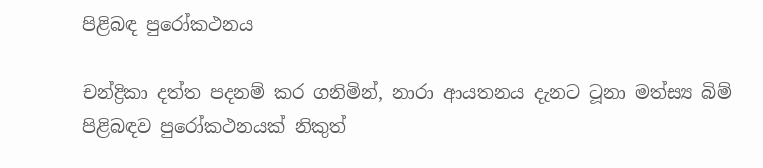පිළිබඳ පුරෝකථනය

චන්ද්‍රිකා දත්ත පදනම් කර ගනිමින්, නාරා ආයතනය දැනට ටූනා මත්ස්‍ය බිම් පිළිබඳව පුරෝකථනයක් නිකුත්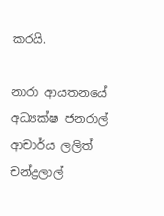කරයි.

නාරා ආයතනයේ අධ්‍යක්ෂ ජනරාල් ආචාර්ය ලලිත් චන්ද්‍රලාල්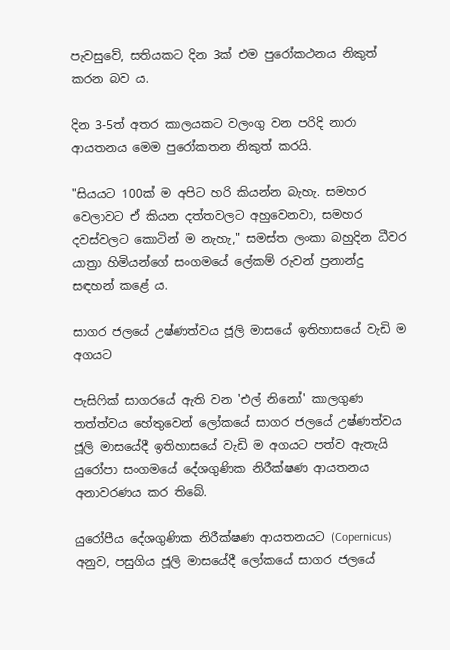පැවසුවේ, සතියකට දින 3ක් එම පුරෝකථනය නිකුත් කරන බව ය.

දින 3-5ත් අතර කාලයකට වලංගු වන පරිදි නාරා ආයතනය මෙම පුරෝකතන නිකුත් කරයි.

"සියයට 100ක් ම අපිට හරි කියන්න බැහැ. සමහර වෙලාවට ඒ කියන දත්තවලට අහුවෙනවා, සමහර දවස්වලට කොටින් ම නැහැ," සමස්ත ලංකා බහුදින ධීවර යාත්‍රා හිමියන්ගේ සංගමයේ ලේකම් රුවන් ප්‍රනාන්දු සඳහන් කළේ ය.

සාගර ජලයේ උෂ්ණත්වය ජූලි මාසයේ ඉතිහාසයේ වැඩි ම අගයට

පැසිෆික් සාගරයේ ඇති වන 'එල් නිනෝ' කාලගුණ තත්ත්වය හේතුවෙන් ලෝකයේ සාගර ජලයේ උෂ්ණත්වය ජූලි මාසයේදී ඉතිහාසයේ වැඩි ම අගයට පත්ව ඇතැයි යුරෝපා සංගමයේ දේශගුණික නිරීක්ෂණ ආයතනය අනාවරණය කර තිබේ.

යුරෝපීය දේශගුණික නිරීක්ෂණ ආයතනයට (Copernicus) අනුව, පසුගිය ජූලි මාසයේදී ලෝකයේ සාගර ජලයේ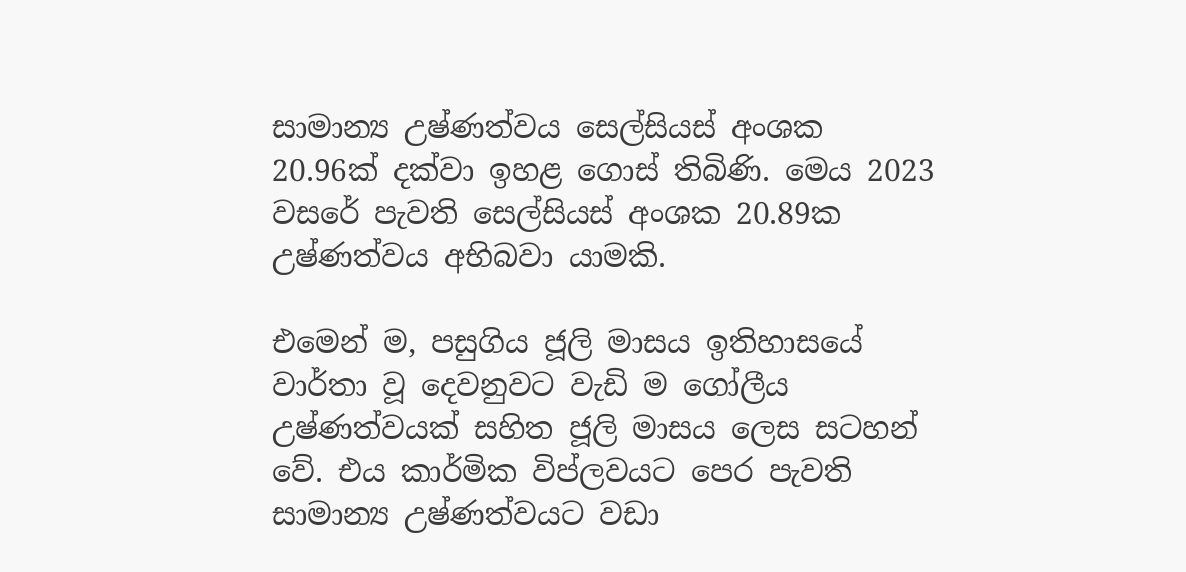සාමාන්‍ය උෂ්ණත්වය සෙල්සියස් අංශක 20.96ක් දක්වා ඉහළ ගොස් තිබිණි. මෙය 2023 වසරේ පැවති සෙල්සියස් අංශක 20.89ක උෂ්ණත්වය අභිබවා යාමකි.

එමෙන් ම, පසුගිය ජූලි මාසය ඉතිහාසයේ වාර්තා වූ දෙවනුවට වැඩි ම ගෝලීය උෂ්ණත්වයක් සහිත ජූලි මාසය ලෙස සටහන් වේ. එය කාර්මික විප්ලවයට පෙර පැවති සාමාන්‍ය උෂ්ණත්වයට වඩා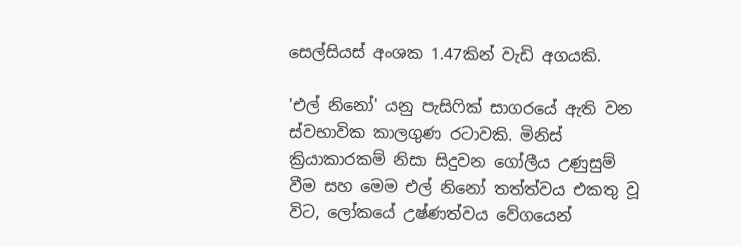සෙල්සියස් අංශක 1.47කින් වැඩි අගයකි.

'එල් නිනෝ' යනු පැසිෆික් සාගරයේ ඇති වන ස්වභාවික කාලගුණ රටාවකි. මිනිස් ක්‍රියාකාරකම් නිසා සිදුවන ගෝලීය උණුසුම් වීම සහ මෙම එල් නිනෝ තත්ත්වය එකතු වූ විට, ලෝකයේ උෂ්ණත්වය වේගයෙන්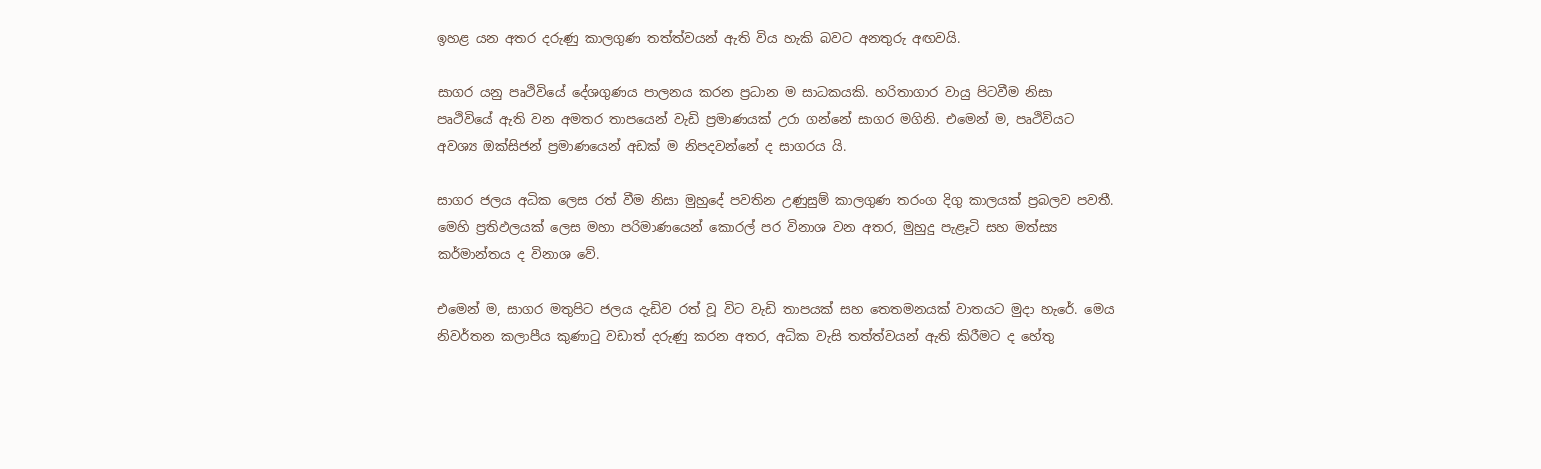ඉහළ යන අතර දරුණු කාලගුණ තත්ත්වයන් ඇති විය හැකි බවට අනතුරු අඟවයි.

සාගර යනු පෘථිවියේ දේශගුණය පාලනය කරන ප්‍රධාන ම සාධකයකි. හරිතාගාර වායු පිටවීම නිසා පෘථිවියේ ඇති වන අමතර තාපයෙන් වැඩි ප්‍රමාණයක් උරා ගන්නේ සාගර මගිනි. එමෙන් ම, පෘථිවියට අවශ්‍ය ඔක්සිජන් ප්‍රමාණයෙන් අඩක් ම නිපදවන්නේ ද සාගරය යි.

සාගර ජලය අධික ලෙස රත් වීම නිසා මුහුදේ පවතින උණුසුම් කාලගුණ තරංග දිගු කාලයක් ප්‍රබලව පවතී. මෙහි ප්‍රතිඵලයක් ලෙස මහා පරිමාණයෙන් කොරල් පර විනාශ වන අතර, මුහුදු පැළෑටි සහ මත්ස්‍ය කර්මාන්තය ද විනාශ වේ.

එමෙන් ම, සාගර මතුපිට ජලය දැඩිව රත් වූ විට වැඩි තාපයක් සහ තෙතමනයක් වාතයට මුදා හැරේ. මෙය නිවර්තන කලාපීය කුණාටු වඩාත් දරුණු කරන අතර, අධික වැසි තත්ත්වයන් ඇති කිරීමට ද හේතු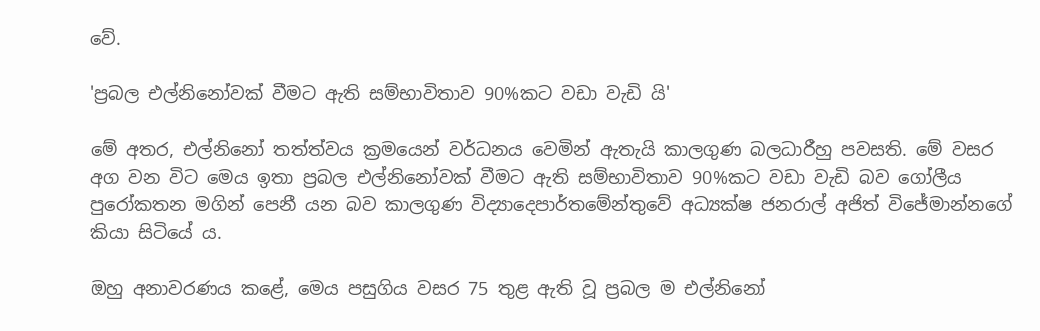වේ.

'ප්‍රබල එල්නිනෝවක් වීමට ඇති සම්භාවිතාව 90%කට වඩා වැඩි යි'

මේ අතර, එල්නිනෝ තත්ත්වය ක්‍රමයෙන් වර්ධනය වෙමින් ඇතැයි කාලගුණ බලධාරීහු පවසති. මේ වසර අග වන විට මෙය ඉතා ප්‍රබල එල්නිනෝවක් වීමට ඇති සම්භාවිතාව 90%කට වඩා වැඩි බව ගෝලීය පුරෝකතන මගින් පෙනී යන බව කාලගුණ විද්‍යාදෙපාර්තමේන්තුවේ අධ්‍යක්ෂ ජනරාල් අජිත් විජේමාන්නගේ කියා සිටියේ ය.

ඔහු අනාවරණය කළේ, මෙය පසුගිය වසර 75 තුළ ඇති වූ ප්‍රබල ම එල්නිනෝ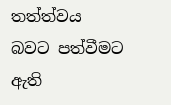තත්ත්වය බවට පත්වීමට ඇති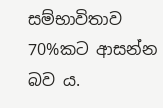සම්භාවිතාව 70%කට ආසන්න බව ය.